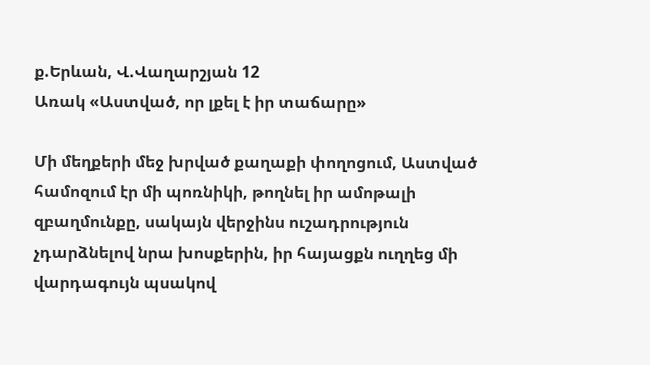ք.Երևան, Վ.Վաղարշյան 12
Առակ «Աստված, որ լքել է իր տաճարը»

Մի մեղքերի մեջ խրված քաղաքի փողոցում, Աստված համոզում էր մի պոռնիկի, թողնել իր ամոթալի զբաղմունքը, սակայն վերջինս ուշադրություն չդարձնելով նրա խոսքերին, իր հայացքն ուղղեց մի վարդագույն պսակով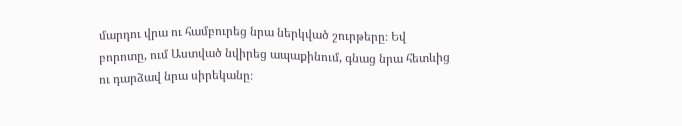մարդու վրա ու համբուրեց նրա ներկված շուրթերը։ Եվ բորոտը, ում Աստված նվիրեց ապաքինում, գնաց նրա հետևից ու դարձավ նրա սիրեկանը։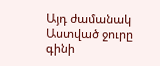Այդ ժամանակ Աստված ջուրը գինի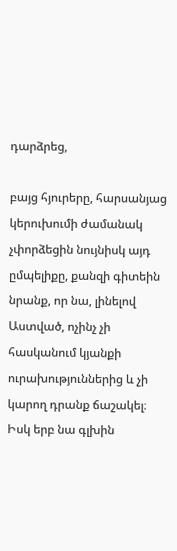դարձրեց,

բայց հյուրերը, հարսանյաց կերուխումի ժամանակ չփորձեցին նույնիսկ այդ ըմպելիքը, քանզի գիտեին նրանք, որ նա, լինելով Աստված, ոչինչ չի հասկանում կյանքի ուրախություններից և չի կարող դրանք ճաշակել։ Իսկ երբ նա գլխին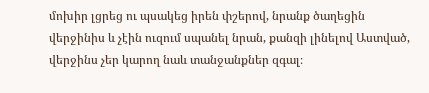մոխիր լցրեց ու պսակեց իրեն փշերով, նրանք ծաղեցին վերջինիս և չէին ուզում սպանել նրան, քանզի լինելով Աստված, վերջինս չեր կարող նաև տանջանքներ զգալ։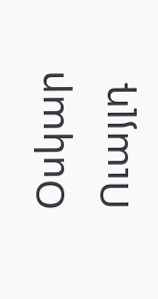Օսկար Ուայլդ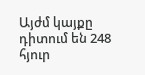Այժմ կայքը դիտում են 248 հյուր